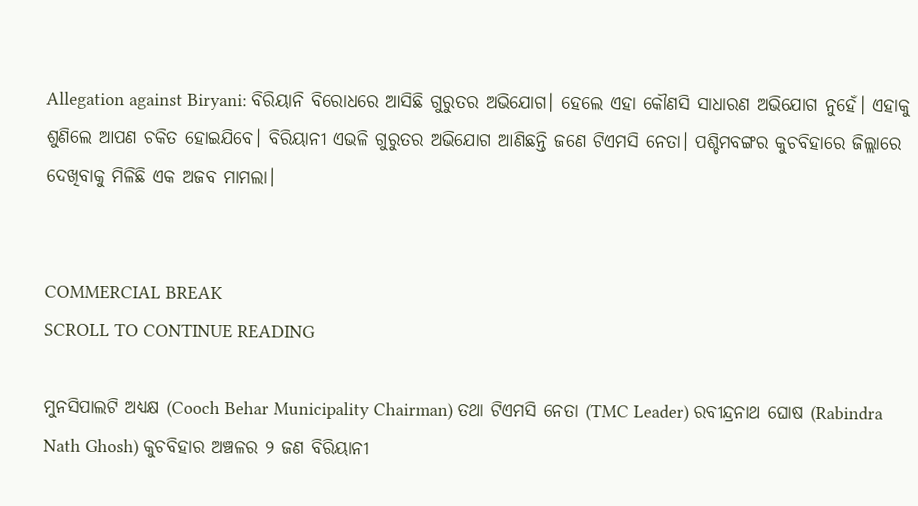Allegation against Biryani: ବିରିୟାନି ବିରୋଧରେ ଆସିଛି ଗୁରୁତର ଅଭିଯୋଗ। ହେଲେ ଏହା କୌଣସି ସାଧାରଣ ଅଭିଯୋଗ ନୁହେଁ। ଏହାକୁ ଶୁଣିଲେ ଆପଣ ଚକିତ ହୋଇଯିବେ। ବିରିୟାନୀ ଏଭଳି ଗୁରୁତର ଅଭିଯୋଗ ଆଣିଛନ୍ତି ଜଣେ ଟିଏମସି ନେତା। ପଶ୍ଚିମବଙ୍ଗର କୁଚବିହାରେ ଜିଲ୍ଲାରେ ଦେଖିବାକୁ ମିଳିଛି ଏକ ଅଜବ ମାମଲା।


COMMERCIAL BREAK
SCROLL TO CONTINUE READING

ମୁନସିପାଲଟି ଅଧ୍ୟକ୍ଷ (Cooch Behar Municipality Chairman) ତଥା ଟିଏମସି ନେତା (TMC Leader) ରବୀନ୍ଦ୍ରନାଥ ଘୋଷ (Rabindra Nath Ghosh) କୁଚବିହାର ଅଞ୍ଚଳର ୨ ଜଣ ବିରିୟାନୀ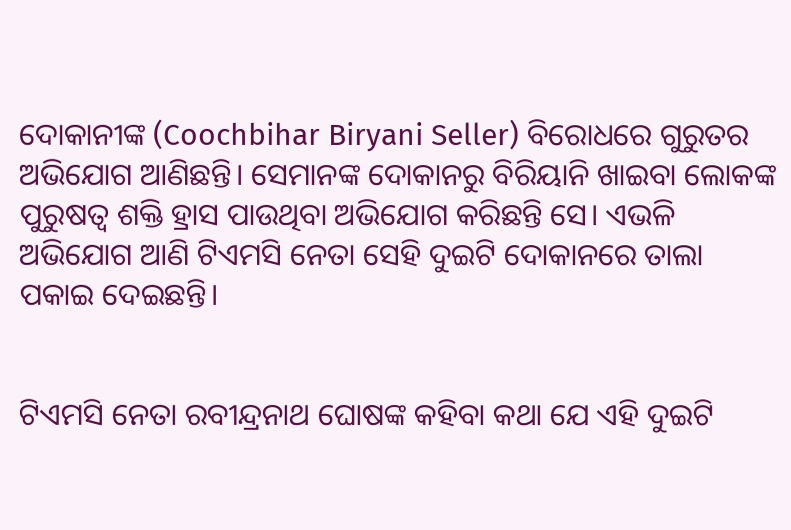ଦୋକାନୀଙ୍କ (Coochbihar Biryani Seller) ବିରୋଧରେ ଗୁରୁତର ଅଭିଯୋଗ ଆଣିଛନ୍ତି। ସେମାନଙ୍କ ଦୋକାନରୁ ବିରିୟାନି ଖାଇବା ଲୋକଙ୍କ ପୁରୁଷତ୍ୱ ଶକ୍ତି ହ୍ରାସ ପାଉଥିବା ଅଭିଯୋଗ କରିଛନ୍ତି ସେ। ଏଭଳି ଅଭିଯୋଗ ଆଣି ଟିଏମସି ନେତା ସେହି ଦୁଇଟି ଦୋକାନରେ ତାଲା ପକାଇ ଦେଇଛନ୍ତି।


ଟିଏମସି ନେତା ରବୀନ୍ଦ୍ରନାଥ ଘୋଷଙ୍କ କହିବା କଥା ଯେ ଏହି ଦୁଇଟି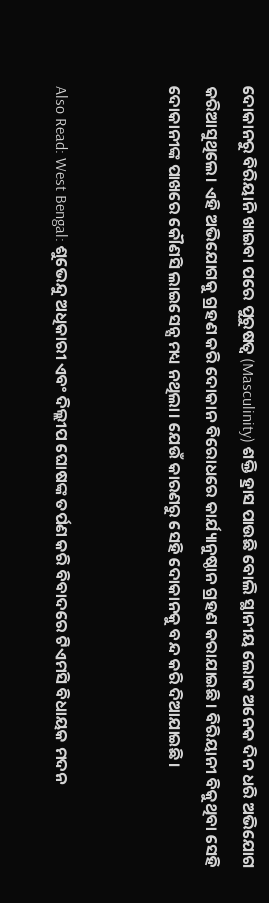ଦୋକାନରୁ ବିରିୟାନି ଖାଇବା ପରେ ପୁରୁଷତ୍ୱ (Masculinity) ଶକ୍ତି ହ୍ରାସ ପାଉଛି ବୋଲି ସ୍ଥାନୀୟ ଲୋକ ଅନେକ ଦିନ ଧରି ଅଭିଯୋଗ କରିଆସୁଥିଲେ। ଏହି ଅଭିଯୋଗକୁ ଗ୍ରହଣ କରି ଦୋକାନ ବିରୋଧରେ କାର୍ଯ୍ୟାନୁଷ୍ଠାନ ଗ୍ରହଣ କରାଯାଇଛି। ବିରିୟାନୀ ବିକୁଥିବା ସେହି ଦୋକାନୀଙ୍କ ପାଖରେ କୌଣସି ଲାଇସେନ୍ସ ମଧ୍ୟ ନଥିଲା। ଯେଉଁ କାରଣରୁ ସେହି ଦୋକାନକୁ ବନ୍ଦ କରି ଦିଆଯାଇଛି।


Also Read: West Bengal: ଶୁଭେନ୍ଦୁ ଅଧିକାରୀ ଏବଂ ଦିଲ୍ଲୀପ ଘୋଷଙ୍କ ତର୍ପଣ କରି ବିବାଦରେ ଟିଏମସି ବିଧାୟକ ମଦନ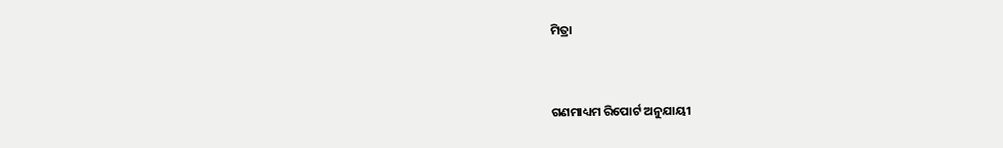ମିତ୍ରା


ଗଣମାଧ୍ୟମ ରିପୋର୍ଟ ଅନୁଯାୟୀ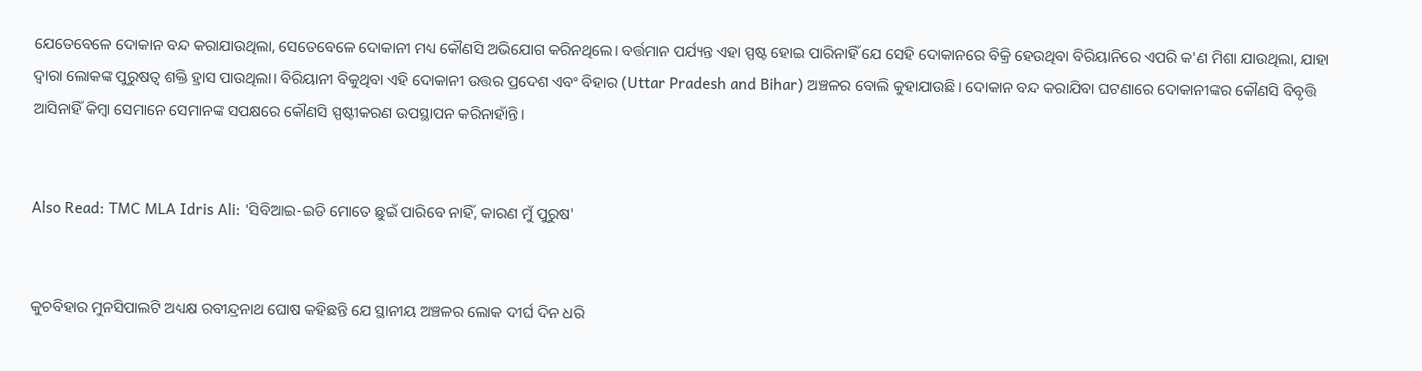ଯେତେବେଳେ ଦୋକାନ ବନ୍ଦ କରାଯାଉଥିଲା, ସେତେବେଳେ ଦୋକାନୀ ମଧ୍ୟ କୌଣସି ଅଭିଯୋଗ କରିନଥିଲେ। ବର୍ତ୍ତମାନ ପର୍ଯ୍ୟନ୍ତ ଏହା ସ୍ପଷ୍ଟ ହୋଇ ପାରିନାହିଁ ଯେ ସେହି ଦୋକାନରେ ବିକ୍ରି ହେଉଥିବା ବିରିୟାନିରେ ଏପରି କ'ଣ ମିଶା ଯାଉଥିଲା, ଯାହା ଦ୍ୱାରା ଲୋକଙ୍କ ପୁରୁଷତ୍ୱ ଶକ୍ତି ହ୍ରାସ ପାଉଥିଲା। ବିରିୟାନୀ ବିକୁଥିବା ଏହି ଦୋକାନୀ ଉତ୍ତର ପ୍ରଦେଶ ଏବଂ ବିହାର (Uttar Pradesh and Bihar) ଅଞ୍ଚଳର ବୋଲି କୁହାଯାଉଛି। ଦୋକାନ ବନ୍ଦ କରାଯିବା ଘଟଣାରେ ଦୋକାନୀଙ୍କର କୌଣସି ବିବୃତ୍ତି ଆସିନାହିଁ କିମ୍ବା ସେମାନେ ସେମାନଙ୍କ ସପକ୍ଷରେ କୌଣସି ସ୍ପଷ୍ଟୀକରଣ ଉପସ୍ଥାପନ କରିନାହାଁନ୍ତି।


Also Read: TMC MLA Idris Ali: 'ସିବିଆଇ-ଇଡି ମୋତେ ଛୁଇଁ ପାରିବେ ନାହିଁ, କାରଣ ମୁଁ ପୁରୁଷ'


କୁଚବିହାର ମୁନସିପାଲଟି ଅଧ୍ୟକ୍ଷ ରବୀନ୍ଦ୍ରନାଥ ଘୋଷ କହିଛନ୍ତି ଯେ ସ୍ଥାନୀୟ ଅଞ୍ଚଳର ଲୋକ ଦୀର୍ଘ ଦିନ ଧରି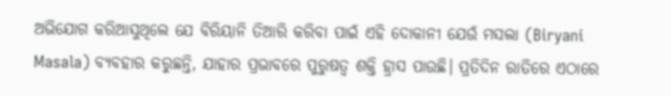ଅଭିଯୋଗ କରିଆସୁଥିଲେ ଯେ ବିରିୟାନି ତିଆରି କରିବା ପାଇଁ ଏହି ଦୋକାନୀ ଯେଉଁ ମସଲା (Biryani Masala) ବ୍ୟବହାର କରୁଛନ୍ତି, ଯାହାର ପ୍ରଭାବରେ ପୁରୁଷତ୍ୱ ଶକ୍ତି ହ୍ରାସ ପାଉଛି। ପ୍ରତିଦିନ ରାତିରେ ଏଠାରେ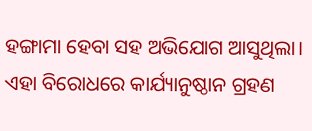ହଙ୍ଗାମା ହେବା ସହ ଅଭିଯୋଗ ଆସୁଥିଲା। ଏହା ବିରୋଧରେ କାର୍ଯ୍ୟାନୁଷ୍ଠାନ ଗ୍ରହଣ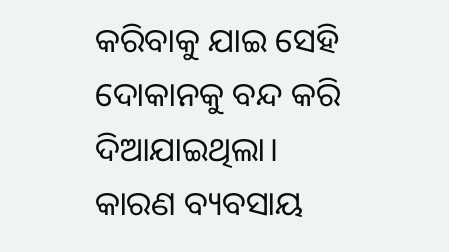କରିବାକୁ ଯାଇ ସେହି ଦୋକାନକୁ ବନ୍ଦ କରି ଦିଆଯାଇଥିଲା। କାରଣ ବ୍ୟବସାୟ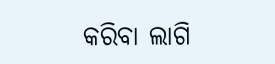କରିବା ଲାଗି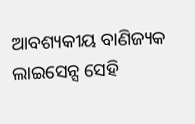ଆବଶ୍ୟକୀୟ ବାଣିଜ୍ୟକ ଲାଇସେନ୍ସ ସେହି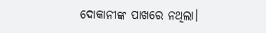ଦୋକାନୀଙ୍କ ପାଖରେ ନଥିଲା।